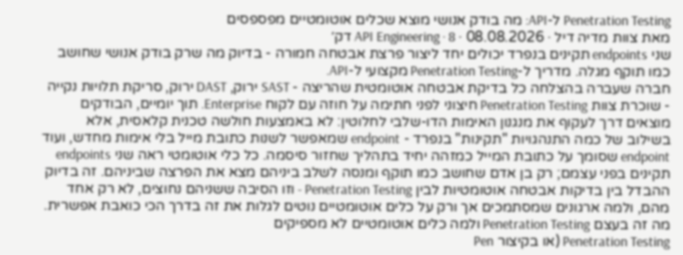Penetration Testing ל-API: מה בודק אנושי מוצא שכלים אוטומטיים מפספסים
מאת צוות מדיה דיל · 08.08.2026 · API Engineering · 8 דק׳
שני endpoints תקינים בנפרד יכולים יחד ליצור פרצת אבטחה חמורה - בדיוק מה שרק בודק אנושי שחושב כמו תוקף מגלה. מדריך ל-Penetration Testing מקצועי ל-API.
חברה שעברה בהצלחה כל בדיקת אבטחה אוטומטית שהריצה - SAST ירוק, DAST ירוק, סריקת תלויות נקייה - שוכרת צוות Penetration Testing חיצוני לפני חתימה על חוזה עם לקוח Enterprise. תוך יומיים, הבודקים מוצאים דרך לעקוף את מנגנון האימות הדו-שלבי לחלוטין: לא באמצעות חולשה טכנית קלאסית, אלא בשילוב של כמה התנהגויות "תקינות" בנפרד - endpoint שמאפשר לשנות כתובת מייל בלי אימות מחדש, ועוד endpoint שסומך על כתובת המייל כמזהה יחיד בתהליך שחזור סיסמה. כל כלי אוטומטי ראה שני endpoints תקינים בפני עצמם; רק בן אדם שחושב כמו תוקף ומנסה לשלב ביניהם מצא את הפרצה שביניהם. זה בדיוק ההבדל בין בדיקות אבטחה אוטומטיות לבין Penetration Testing - וזו הסיבה ששניהם נחוצים, לא רק אחד מהם, ולמה ארגונים שמסתמכים אך ורק על כלים אוטומטיים נוטים לגלות את זה בדרך הכי כואבת אפשרית.
מה זה בעצם Penetration Testing ולמה כלים אוטומטיים לא מספיקים
Penetration Testing (או בקיצור Pen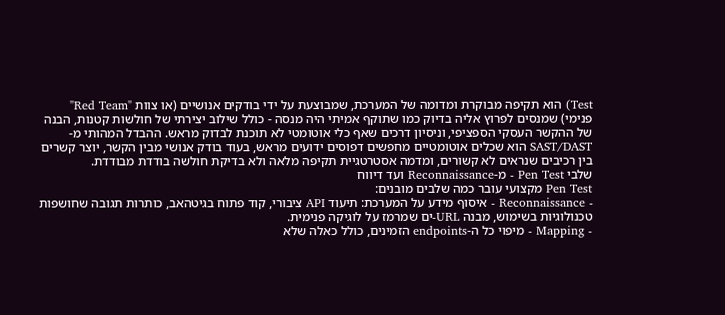Test) הוא תקיפה מבוקרת ומדומה של המערכת, שמבוצעת על ידי בודקים אנושיים (או צוות "Red Team" פנימי) שמנסים לפרוץ אליה בדיוק כמו שתוקף אמיתי היה מנסה - כולל שילוב יצירתי של חולשות קטנות, הבנה של ההקשר העסקי הספציפי, וניסיון דרכים שאף כלי אוטומטי לא תוכנת לבדוק מראש. ההבדל המהותי מ-SAST/DAST הוא שכלים אוטומטיים מחפשים דפוסים ידועים מראש, בעוד בודק אנושי מבין הקשר, יוצר קשרים בין רכיבים שנראים לא קשורים, ומדמה אסטרטגיית תקיפה מלאה ולא בדיקת חולשה בודדת מבודדת.
שלבי Pen Test - מ-Reconnaissance ועד דיווח
Pen Test מקצועי עובר כמה שלבים מובנים:
- Reconnaissance - איסוף מידע על המערכת: תיעוד API ציבורי, קוד פתוח בגיטהאב, כותרות תגובה שחושפות טכנולוגיות בשימוש, מבנה URL-ים שמרמז על לוגיקה פנימית.
- Mapping - מיפוי כל ה-endpoints הזמינים, כולל כאלה שלא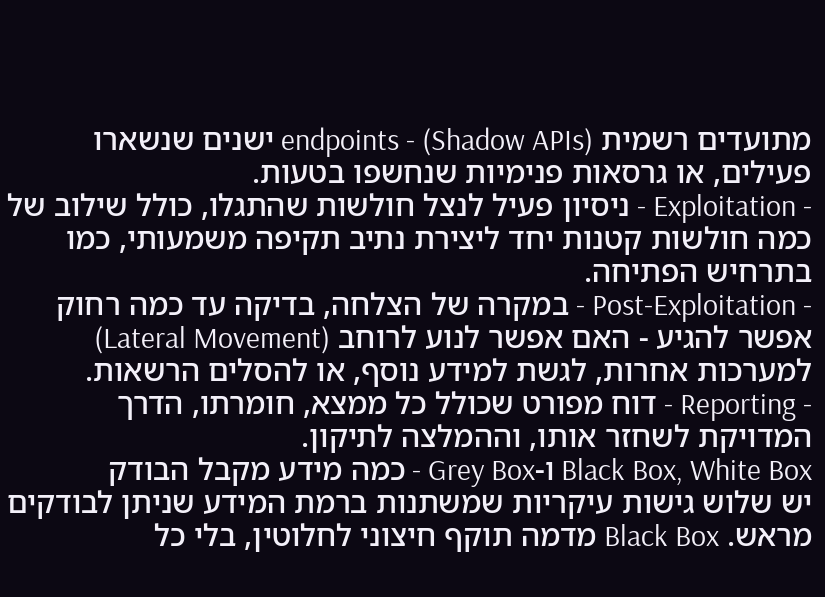מתועדים רשמית (Shadow APIs) - endpoints ישנים שנשארו פעילים, או גרסאות פנימיות שנחשפו בטעות.
- Exploitation - ניסיון פעיל לנצל חולשות שהתגלו, כולל שילוב של כמה חולשות קטנות יחד ליצירת נתיב תקיפה משמעותי, כמו בתרחיש הפתיחה.
- Post-Exploitation - במקרה של הצלחה, בדיקה עד כמה רחוק אפשר להגיע - האם אפשר לנוע לרוחב (Lateral Movement) למערכות אחרות, לגשת למידע נוסף, או להסלים הרשאות.
- Reporting - דוח מפורט שכולל כל ממצא, חומרתו, הדרך המדויקת לשחזר אותו, וההמלצה לתיקון.
Black Box, White Box ו-Grey Box - כמה מידע מקבל הבודק
יש שלוש גישות עיקריות שמשתנות ברמת המידע שניתן לבודקים מראש. Black Box מדמה תוקף חיצוני לחלוטין, בלי כל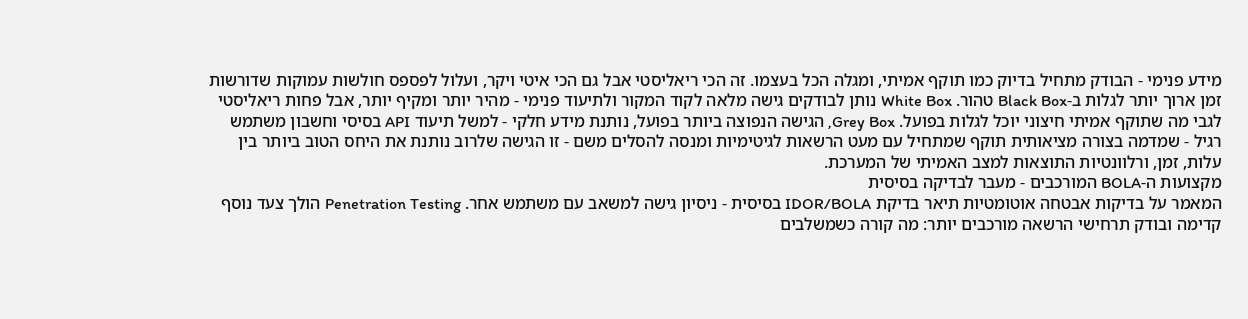מידע פנימי - הבודק מתחיל בדיוק כמו תוקף אמיתי, ומגלה הכל בעצמו. זה הכי ריאליסטי אבל גם הכי איטי ויקר, ועלול לפספס חולשות עמוקות שדורשות זמן ארוך יותר לגלות ב-Black Box טהור. White Box נותן לבודקים גישה מלאה לקוד המקור ולתיעוד פנימי - מהיר יותר ומקיף יותר, אבל פחות ריאליסטי לגבי מה שתוקף אמיתי חיצוני יוכל לגלות בפועל. Grey Box, הגישה הנפוצה ביותר בפועל, נותנת מידע חלקי - למשל תיעוד API בסיסי וחשבון משתמש רגיל - שמדמה בצורה מציאותית תוקף שמתחיל עם מעט הרשאות לגיטימיות ומנסה להסלים משם - זו הגישה שלרוב נותנת את היחס הטוב ביותר בין עלות, זמן, ורלוונטיות התוצאות למצב האמיתי של המערכת.
מקצועות ה-BOLA המורכבים - מעבר לבדיקה בסיסית
המאמר על בדיקות אבטחה אוטומטיות תיאר בדיקת IDOR/BOLA בסיסית - ניסיון גישה למשאב עם משתמש אחר. Penetration Testing הולך צעד נוסף קדימה ובודק תרחישי הרשאה מורכבים יותר: מה קורה כשמשלבים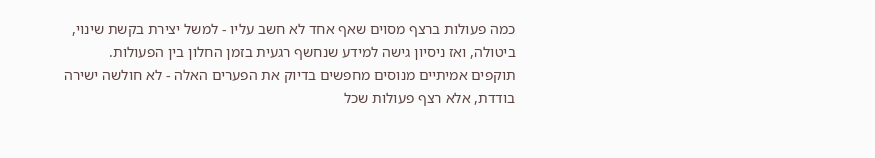כמה פעולות ברצף מסוים שאף אחד לא חשב עליו - למשל יצירת בקשת שינוי, ביטולה, ואז ניסיון גישה למידע שנחשף רגעית בזמן החלון בין הפעולות. תוקפים אמיתיים מנוסים מחפשים בדיוק את הפערים האלה - לא חולשה ישירה בודדת, אלא רצף פעולות שכל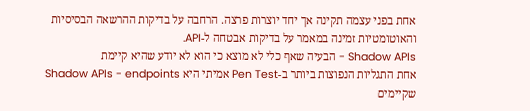אחת בפני עצמה תקינה אך יחד יוצרות פרצה. הרחבה על בדיקות ההרשאה הבסיסיות והאוטומטיות זמינה במאמר על בדיקות אבטחה ל-API.
Shadow APIs - הבעיה שאף כלי לא מוצא כי הוא לא יודע שהיא קיימת
אחת התגליות הנפוצות ביותר ב-Pen Test אמיתי היא Shadow APIs - endpoints שקיימים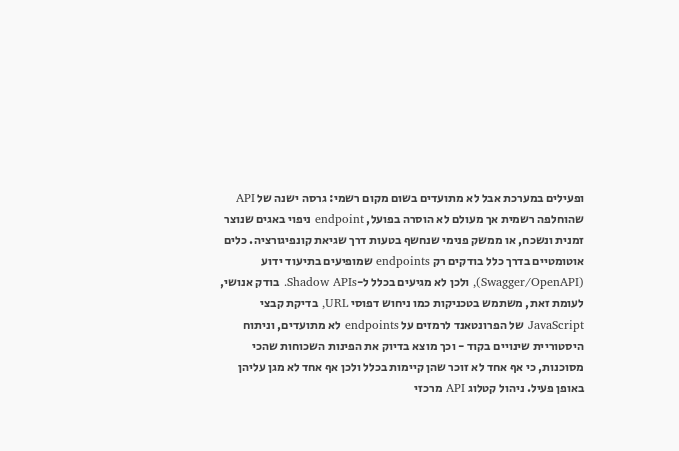ופעילים במערכת אבל לא מתועדים בשום מקום רשמי: גרסה ישנה של API שהוחלפה רשמית אך מעולם לא הוסרה בפועל, endpoint ניפוי באגים שנוצר זמנית ונשכח, או ממשק פנימי שנחשף בטעות דרך שגיאת קונפיגורציה. כלים אוטומטיים בדרך כלל בודקים רק endpoints שמופיעים בתיעוד ידוע (Swagger/OpenAPI), ולכן לא מגיעים בכלל ל-Shadow APIs. בודק אנושי, לעומת זאת, משתמש בטכניקות כמו ניחוש דפוסי URL, בדיקת קבצי JavaScript של הפרונטאנד לרמזים על endpoints לא מתועדים, וניתוח היסטוריית שינויים בקוד - וכך מוצא בדיוק את הפינות השכוחות שהכי מסוכנות, כי אף אחד לא זוכר שהן קיימות בכלל ולכן אף אחד לא מגן עליהן באופן פעיל. ניהול קטלוג API מרכזי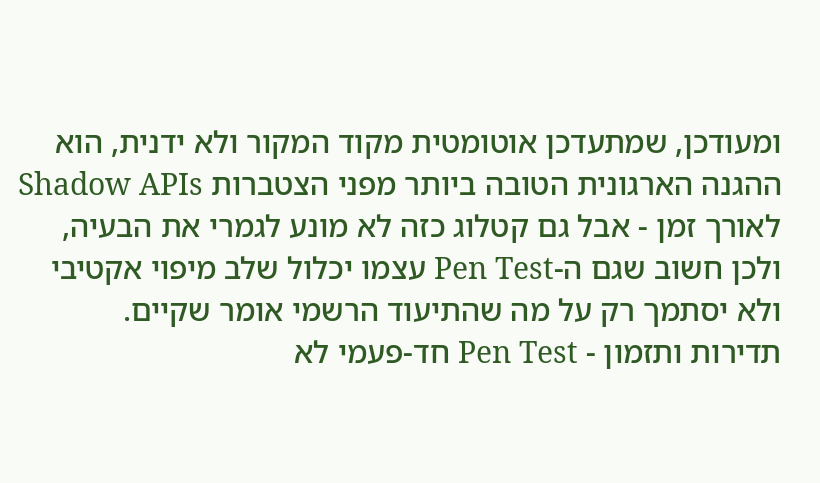ומעודכן, שמתעדכן אוטומטית מקוד המקור ולא ידנית, הוא ההגנה הארגונית הטובה ביותר מפני הצטברות Shadow APIs לאורך זמן - אבל גם קטלוג כזה לא מונע לגמרי את הבעיה, ולכן חשוב שגם ה-Pen Test עצמו יכלול שלב מיפוי אקטיבי ולא יסתמך רק על מה שהתיעוד הרשמי אומר שקיים.
תדירות ותזמון - Pen Test חד-פעמי לא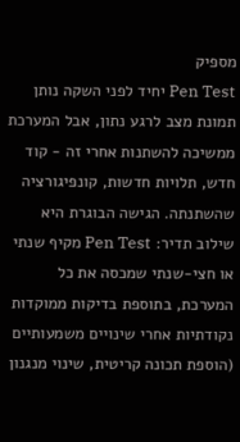מספיק
Pen Test יחיד לפני השקה נותן תמונת מצב לרגע נתון, אבל המערכת ממשיכה להשתנות אחרי זה - קוד חדש, תלויות חדשות, קונפיגורציה שהשתנתה. הגישה הבוגרת היא שילוב תדיר: Pen Test מקיף שנתי או חצי-שנתי שמכסה את כל המערכת, בתוספת בדיקות ממוקדות נקודתיות אחרי שינויים משמעותיים (הוספת תכונה קריטית, שינוי מנגנון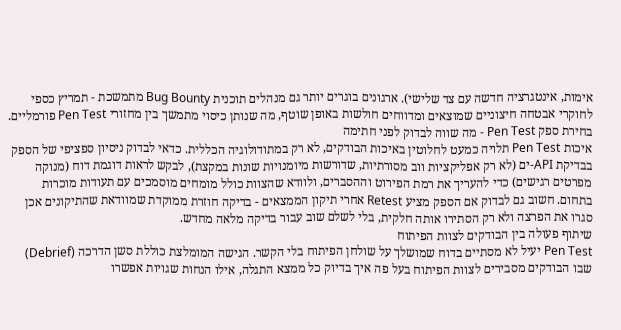אימות, אינטגרציה חדשה עם צד שלישי). ארגונים בוגרים יותר גם מנהלים תוכנית Bug Bounty מתמשכת - תמריץ כספי לחוקרי אבטחה חיצוניים שמוצאים ומדווחים חולשות באופן שוטף, מה שנותן כיסוי מתמשך בין מחזורי Pen Test פורמליים.
בחירת ספק Pen Test - מה שווה לבדוק לפני חתימה
איכות Pen Test תלויה כמעט לחלוטין באיכות הבודקים, לא רק במתודולוגיה הכללית. כדאי לבדוק ניסיון ספציפי של הספק בבדיקת API-ים (לא רק אפליקציות ווב מסורתיות, שדורשות מיומנויות שונות במקצת), לבקש לראות דוגמת דוח (מנוקה מפרטים רגישים) כדי להעריך את רמת הפירוט וההסברים, ולוודא שהצוות כולל מומחים מוסמכים עם תעודות מוכרות בתחום. חשוב גם לבדוק אם הספק מציע Retest אחרי תיקון הממצאים - בדיקה חוזרת ממוקדת שמוודאת שהתיקונים אכן סגרו את הפרצה ולא רק הסתירו אותה חלקית, בלי לשלם שוב עבור בדיקה מלאה מחדש.
שיתוף פעולה בין הבודקים לצוות הפיתוח
Pen Test יעיל לא מסתיים בדוח שמושלך על שולחן הפיתוח בלי הקשר. הגישה המומלצת כוללת סשן הדרכה (Debrief) שבו הבודקים מסבירים לצוות הפיתוח בעל פה איך בדיוק כל ממצא התגלה, אילו הנחות שגויות אפשרו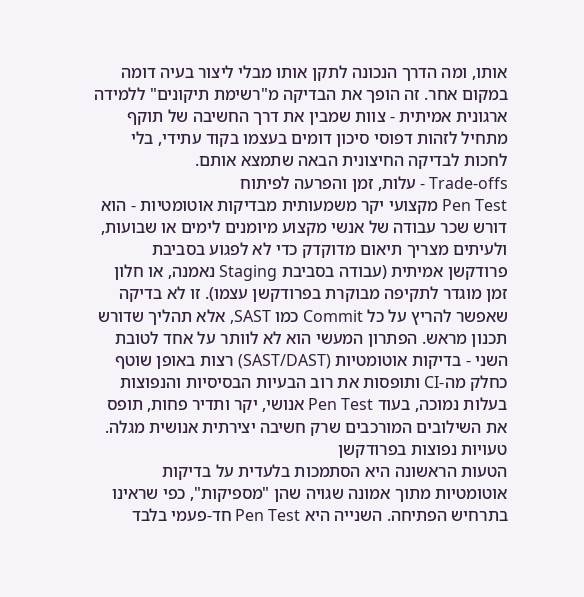אותו, ומה הדרך הנכונה לתקן אותו מבלי ליצור בעיה דומה במקום אחר. זה הופך את הבדיקה מ"רשימת תיקונים" ללמידה ארגונית אמיתית - צוות שמבין את דרך החשיבה של תוקף מתחיל לזהות דפוסי סיכון דומים בעצמו בקוד עתידי, בלי לחכות לבדיקה החיצונית הבאה שתמצא אותם.
Trade-offs - עלות, זמן והפרעה לפיתוח
Pen Test מקצועי יקר משמעותית מבדיקות אוטומטיות - הוא דורש שכר עבודה של אנשי מקצוע מיומנים לימים או שבועות, ולעיתים מצריך תיאום מדוקדק כדי לא לפגוע בסביבת פרודקשן אמיתית (עבודה בסביבת Staging נאמנה, או חלון זמן מוגדר לתקיפה מבוקרת בפרודקשן עצמו). זו לא בדיקה שאפשר להריץ על כל Commit כמו SAST, אלא תהליך שדורש תכנון מראש. הפתרון המעשי הוא לא לוותר על אחד לטובת השני - בדיקות אוטומטיות (SAST/DAST) רצות באופן שוטף כחלק מה-CI ותופסות את רוב הבעיות הבסיסיות והנפוצות בעלות נמוכה, בעוד Pen Test אנושי, יקר ותדיר פחות, תופס את השילובים המורכבים שרק חשיבה יצירתית אנושית מגלה.
טעויות נפוצות בפרודקשן
הטעות הראשונה היא הסתמכות בלעדית על בדיקות אוטומטיות מתוך אמונה שגויה שהן "מספיקות", כפי שראינו בתרחיש הפתיחה. השנייה היא Pen Test חד-פעמי בלבד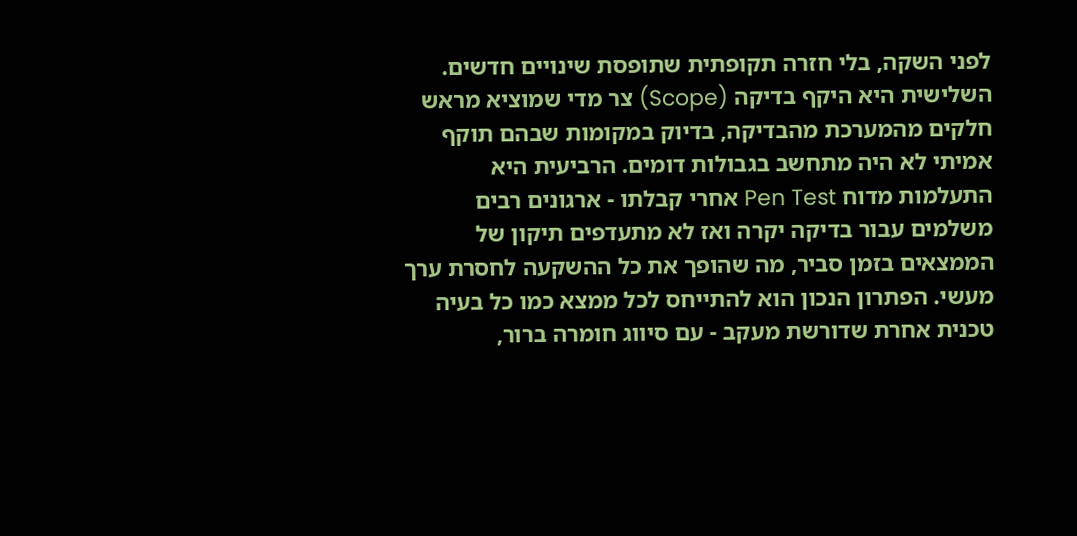לפני השקה, בלי חזרה תקופתית שתופסת שינויים חדשים. השלישית היא היקף בדיקה (Scope) צר מדי שמוציא מראש חלקים מהמערכת מהבדיקה, בדיוק במקומות שבהם תוקף אמיתי לא היה מתחשב בגבולות דומים. הרביעית היא התעלמות מדוח Pen Test אחרי קבלתו - ארגונים רבים משלמים עבור בדיקה יקרה ואז לא מתעדפים תיקון של הממצאים בזמן סביר, מה שהופך את כל ההשקעה לחסרת ערך מעשי. הפתרון הנכון הוא להתייחס לכל ממצא כמו כל בעיה טכנית אחרת שדורשת מעקב - עם סיווג חומרה ברור,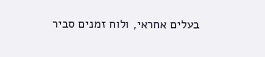בעלים אחראי, ולוח זמנים סביר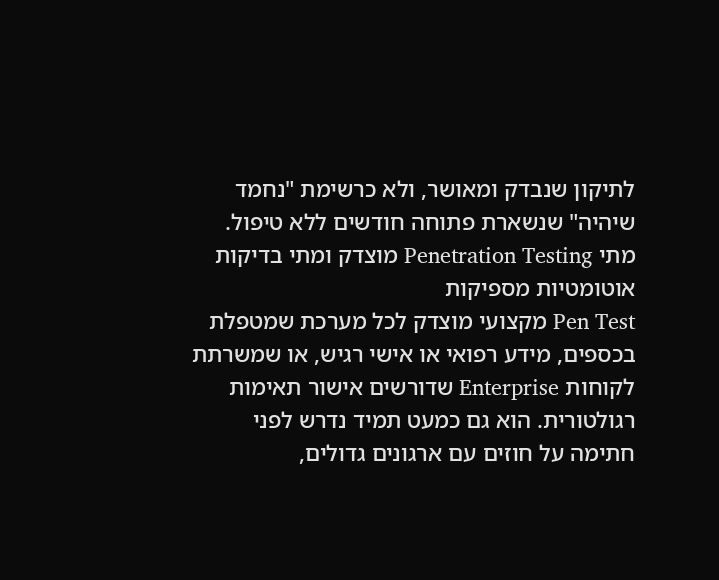לתיקון שנבדק ומאושר, ולא כרשימת "נחמד שיהיה" שנשארת פתוחה חודשים ללא טיפול.
מתי Penetration Testing מוצדק ומתי בדיקות אוטומטיות מספיקות
Pen Test מקצועי מוצדק לכל מערכת שמטפלת בכספים, מידע רפואי או אישי רגיש, או שמשרתת לקוחות Enterprise שדורשים אישור תאימות רגולטורית. הוא גם כמעט תמיד נדרש לפני חתימה על חוזים עם ארגונים גדולים,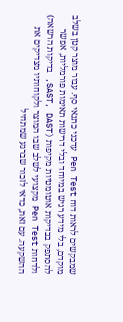שמבקשים לראות דוח Pen Test עדכני כתנאי סף. עבור מוצר קטן בשלב מוקדם, בלי מידע רגיש במיוחד ובלי דרישות תאימות פורמליות, אפשר להסתפק בבדיקות אוטומטיות מקיפות (SAST, DAST, בדיקות הרשאה) ולדחות Pen Test מקצועי לשלב שבו המוצר ולקוחותיו מצדיקים את ההשקעה. עם זאת, כדאי לזכור שברגע שמתחיל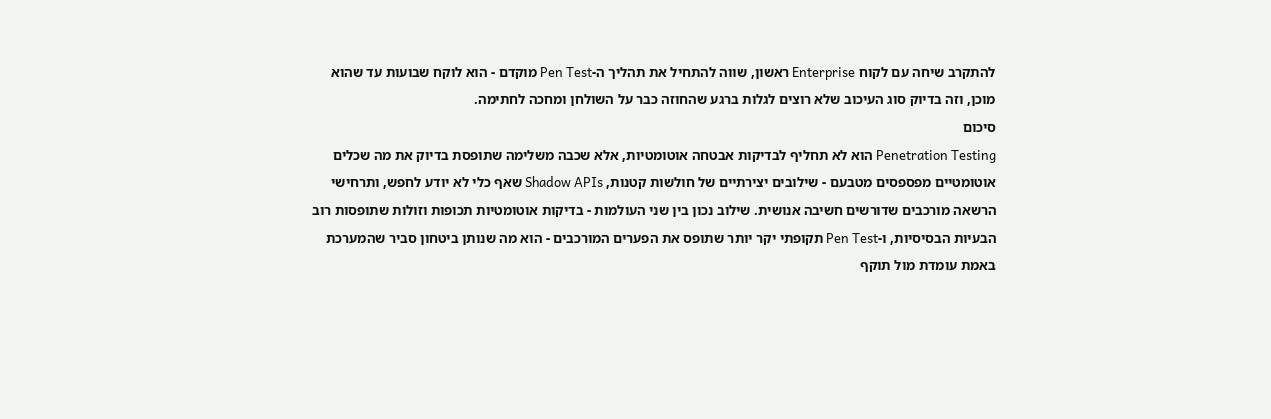להתקרב שיחה עם לקוח Enterprise ראשון, שווה להתחיל את תהליך ה-Pen Test מוקדם - הוא לוקח שבועות עד שהוא מוכן, וזה בדיוק סוג העיכוב שלא רוצים לגלות ברגע שהחוזה כבר על השולחן ומחכה לחתימה.
סיכום
Penetration Testing הוא לא תחליף לבדיקות אבטחה אוטומטיות, אלא שכבה משלימה שתופסת בדיוק את מה שכלים אוטומטיים מפספסים מטבעם - שילובים יצירתיים של חולשות קטנות, Shadow APIs שאף כלי לא יודע לחפש, ותרחישי הרשאה מורכבים שדורשים חשיבה אנושית. שילוב נכון בין שני העולמות - בדיקות אוטומטיות תכופות וזולות שתופסות רוב הבעיות הבסיסיות, ו-Pen Test תקופתי יקר יותר שתופס את הפערים המורכבים - הוא מה שנותן ביטחון סביר שהמערכת באמת עומדת מול תוקף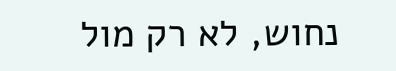נחוש, לא רק מול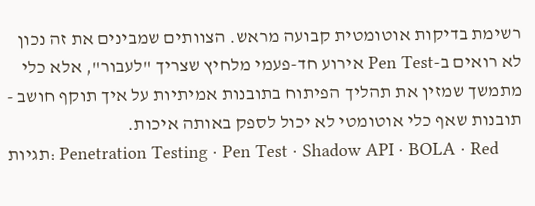רשימת בדיקות אוטומטית קבועה מראש. הצוותים שמבינים את זה נכון לא רואים ב-Pen Test אירוע חד-פעמי מלחיץ שצריך "לעבור", אלא כלי מתמשך שמזין את תהליך הפיתוח בתובנות אמיתיות על איך תוקף חושב - תובנות שאף כלי אוטומטי לא יכול לספק באותה איכות.
תגיות: Penetration Testing · Pen Test · Shadow API · BOLA · Red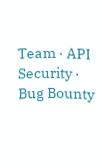Team · API Security · Bug Bounty